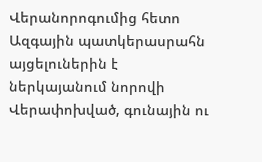Վերանորոգումից հետո Ազգային պատկերասրահն այցելուներին է ներկայանում նորովի
Վերափոխված, գունային ու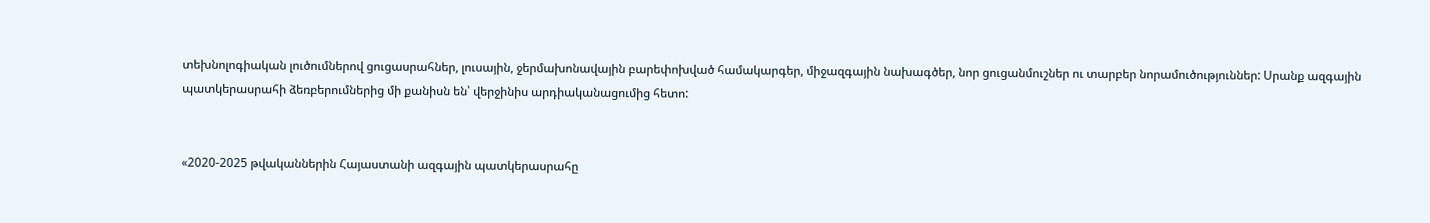տեխնոլոգիական լուծումներով ցուցասրահներ, լուսային, ջերմախոնավային բարեփոխված համակարգեր, միջազգային նախագծեր, նոր ցուցանմուշներ ու տարբեր նորամուծություններ: Սրանք ազգային պատկերասրահի ձեռբերումներից մի քանիսն են՝ վերջինիս արդիականացումից հետո:


«2020-2025 թվականներին Հայաստանի ազգային պատկերասրահը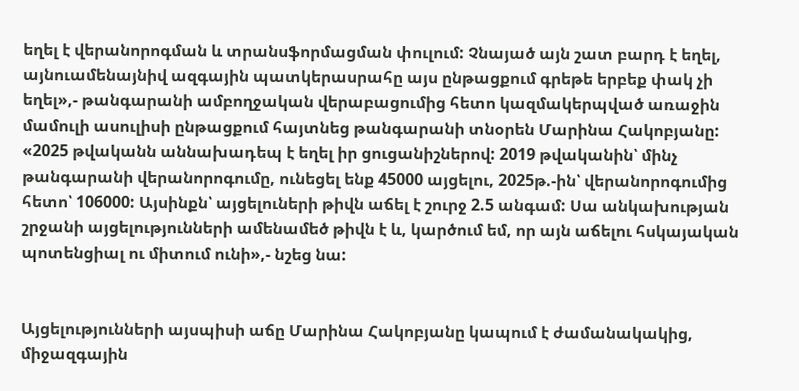եղել է վերանորոգման և տրանսֆորմացման փուլում: Չնայած այն շատ բարդ է եղել, այնուամենայնիվ ազգային պատկերասրահը այս ընթացքում գրեթե երբեք փակ չի եղել»,- թանգարանի ամբողջական վերաբացումից հետո կազմակերպված առաջին մամուլի ասուլիսի ընթացքում հայտնեց թանգարանի տնօրեն Մարինա Հակոբյանը:
«2025 թվականն աննախադեպ է եղել իր ցուցանիշներով: 2019 թվականին՝ մինչ թանգարանի վերանորոգումը, ունեցել ենք 45000 այցելու, 2025թ.-ին՝ վերանորոգումից հետո՝ 106000: Այսինքն՝ այցելուների թիվն աճել է շուրջ 2.5 անգամ: Սա անկախության շրջանի այցելությունների ամենամեծ թիվն է և, կարծում եմ, որ այն աճելու հսկայական պոտենցիալ ու միտում ունի»,- նշեց նա:


Այցելությունների այսպիսի աճը Մարինա Հակոբյանը կապում է ժամանակակից, միջազգային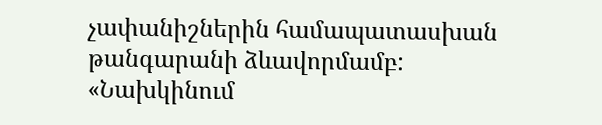չափանիշներին համապատասխան թանգարանի ձևավորմամբ:
«Նախկինում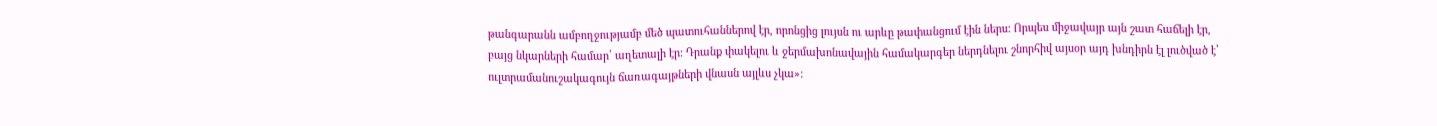թանգարանն ամբողջությամբ մեծ պատուհաններով էր, որոնցից լույսն ու արևը թափանցում էին ներս: Որպես միջավայր այն շատ հաճելի էր, բայց նկարների համար՝ աղետալի էր: Դրանք փակելու և ջերմախոնավային համակարգեր ներդնելու շնորհիվ այսօր այդ խնդիրն էլ լուծված է՝ ուլտրամանուշակագույն ճառագայթների վնասն այլևս չկա»: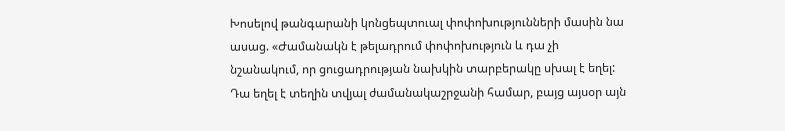Խոսելով թանգարանի կոնցեպտուալ փոփոխությունների մասին նա ասաց. «Ժամանակն է թելադրում փոփոխություն և դա չի նշանակում, որ ցուցադրության նախկին տարբերակը սխալ է եղել: Դա եղել է տեղին տվյալ ժամանակաշրջանի համար, բայց այսօր այն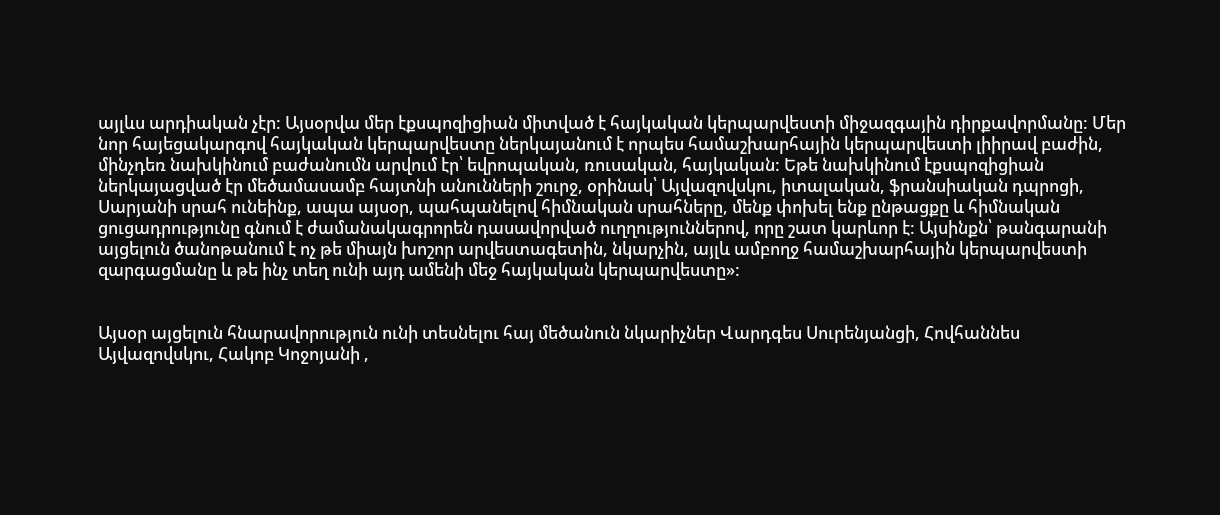այլևս արդիական չէր: Այսօրվա մեր էքսպոզիցիան միտված է հայկական կերպարվեստի միջազգային դիրքավորմանը: Մեր նոր հայեցակարգով հայկական կերպարվեստը ներկայանում է որպես համաշխարհային կերպարվեստի լիիրավ բաժին, մինչդեռ նախկինում բաժանումն արվում էր՝ եվրոպական, ռուսական, հայկական: Եթե նախկինում էքսպոզիցիան ներկայացված էր մեծամասամբ հայտնի անունների շուրջ, օրինակ՝ Այվազովսկու, իտալական, ֆրանսիական դպրոցի, Սարյանի սրահ ունեինք, ապա այսօր, պահպանելով հիմնական սրահները, մենք փոխել ենք ընթացքը և հիմնական ցուցադրությունը գնում է ժամանակագրորեն դասավորված ուղղություններով, որը շատ կարևոր է: Այսինքն՝ թանգարանի այցելուն ծանոթանում է ոչ թե միայն խոշոր արվեստագետին, նկարչին, այլև ամբողջ համաշխարհային կերպարվեստի զարգացմանը և թե ինչ տեղ ունի այդ ամենի մեջ հայկական կերպարվեստը»:


Այսօր այցելուն հնարավորություն ունի տեսնելու հայ մեծանուն նկարիչներ Վարդգես Սուրենյանցի, Հովհաննես Այվազովսկու, Հակոբ Կոջոյանի ,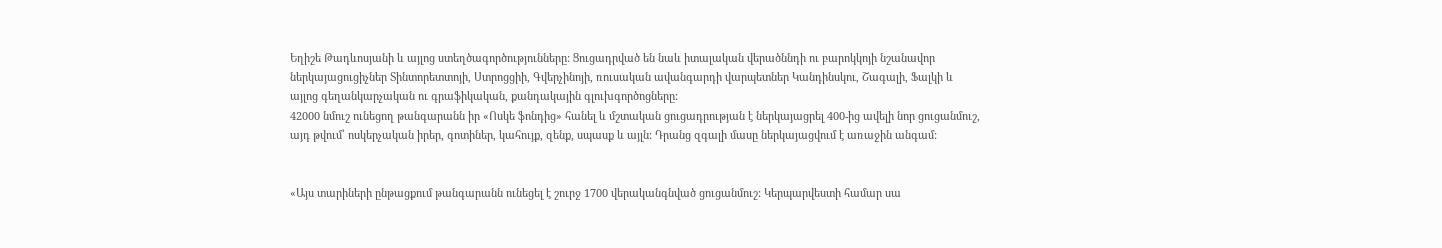Եղիշե Թադևոսյանի և այլոց ստեղծագործությունները: Ցուցադրված են նաև իտալական վերածննդի ու բարոկկոյի նշանավոր ներկայացուցիչներ Տինտորետտոյի, Ստրոցցիի, Գվերչինոյի, ռուսական ավանգարդի վարպետներ Կանդինսկու, Շագալի, Ֆալկի և այլոց գեղանկարչական ու գրաֆիկական, քանդակային գլուխգործոցները:
42000 նմուշ ունեցող թանգարանն իր «Ոսկե ֆոնդից» հանել և մշտական ցուցադրության է ներկայացրել 400-ից ավելի նոր ցուցանմուշ, այդ թվում՝ ոսկերչական իրեր, գոտիներ, կահույք, զենք, սպասք և այլն: Դրանց զգալի մասը ներկայացվում է առաջին անգամ:


«Այս տարիների ընթացքում թանգարանն ունեցել է շուրջ 1700 վերականգնված ցուցանմուշ: Կերպարվեստի համար սա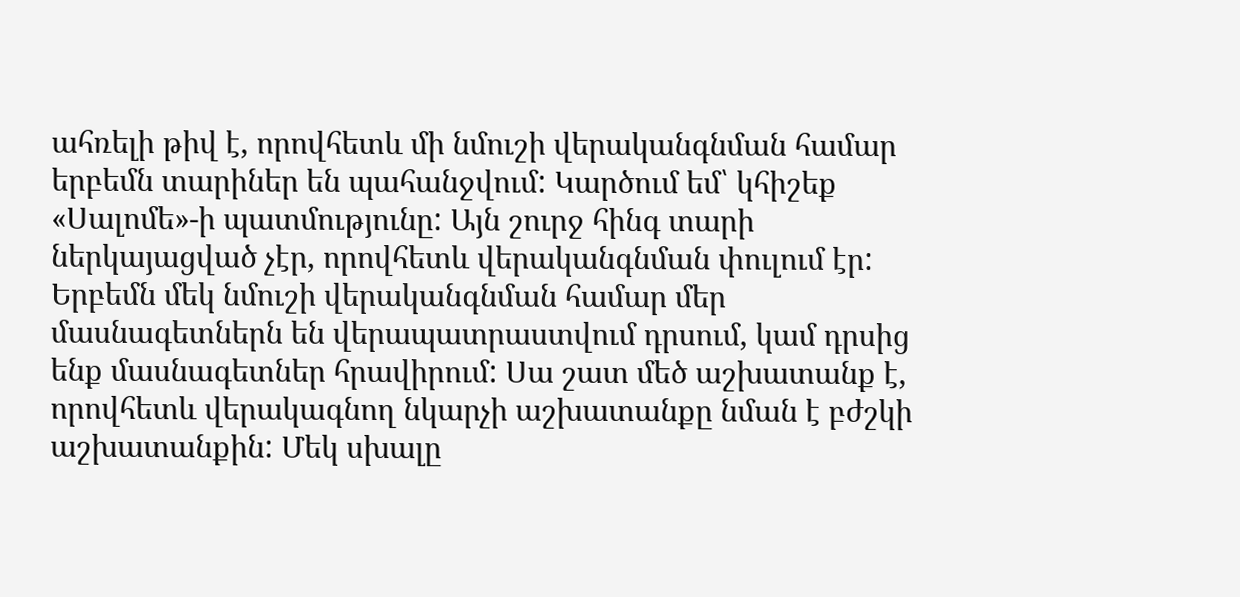ահռելի թիվ է, որովհետև մի նմուշի վերականգնման համար երբեմն տարիներ են պահանջվում: Կարծում եմ՝ կհիշեք «Սալոմե»-ի պատմությունը: Այն շուրջ հինգ տարի ներկայացված չէր, որովհետև վերականգնման փուլում էր: Երբեմն մեկ նմուշի վերականգնման համար մեր մասնագետներն են վերապատրաստվում դրսում, կամ դրսից ենք մասնագետներ հրավիրում: Սա շատ մեծ աշխատանք է, որովհետև վերակագնող նկարչի աշխատանքը նման է բժշկի աշխատանքին: Մեկ սխալը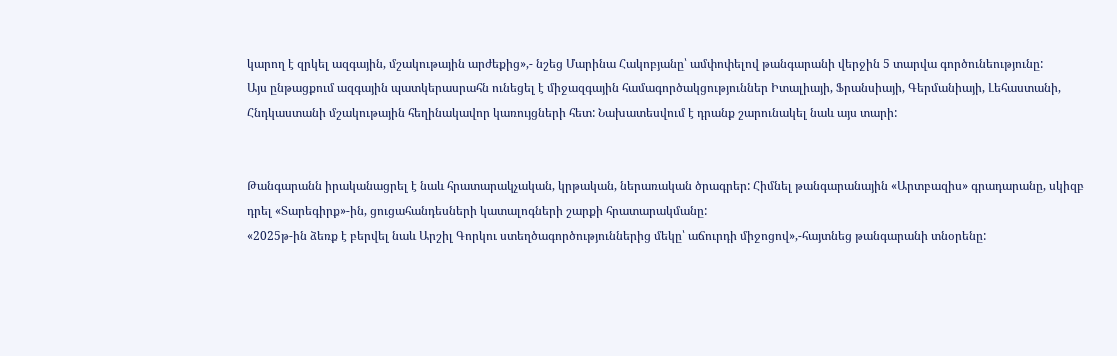կարող է զրկել ազգային, մշակութային արժեքից»,- նշեց Մարինա Հակոբյանը՝ ամփոփելով թանգարանի վերջին 5 տարվա գործունեությունը:
Այս ընթացքում ազգային պատկերասրահն ունեցել է միջազգային համագործակցություններ Իտալիայի, Ֆրանսիայի, Գերմանիայի, Լեհաստանի, Հնդկաստանի մշակութային հեղինակավոր կառույցների հետ: Նախատեսվում է դրանք շարունակել նաև այս տարի:


Թանգարանն իրականացրել է նաև հրատարակչական, կրթական, ներառական ծրագրեր: Հիմնել թանգարանային «Արտբազիս» գրադարանը, սկիզբ դրել «Տարեգիրք»-ին, ցուցահանդեսների կատալոգների շարքի հրատարակմանը:
«2025թ-ին ձեռք է բերվել նաև Արշիլ Գորկու ստեղծագործություններից մեկը՝ աճուրդի միջոցով»,-հայտնեց թանգարանի տնօրենը: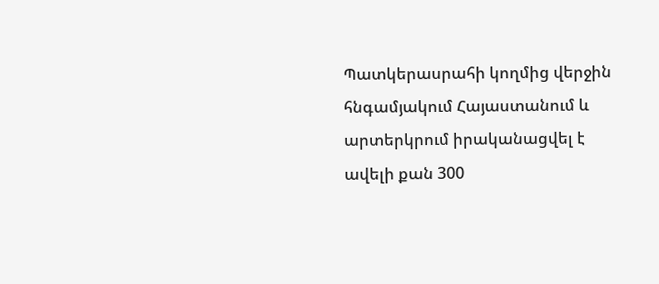Պատկերասրահի կողմից վերջին հնգամյակում Հայաստանում և արտերկրում իրականացվել է ավելի քան 300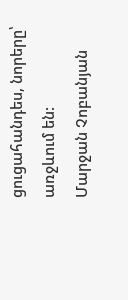ցուցահանդես, նորերը՝ առջևում են:
Մարջան Չոբանյան